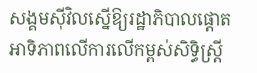សង្គមស៊ីវិលស្នើឱ្យរដ្ឋាភិបាលផ្ដោតអាទិភាពលើការលើកម្ពស់សិទ្ធិស្ត្រី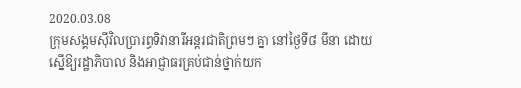2020.03.08
ក្រុមសង្គមស៊ីវិលប្រារព្ធទិវានារីអន្តរជាតិព្រមៗ គ្នា នៅថ្ងៃទី៨ មីនា ដោយស្នើឱ្យរដ្ឋាភិបាល និងអាជ្ញាធរគ្រប់ជាន់ថ្នាក់យក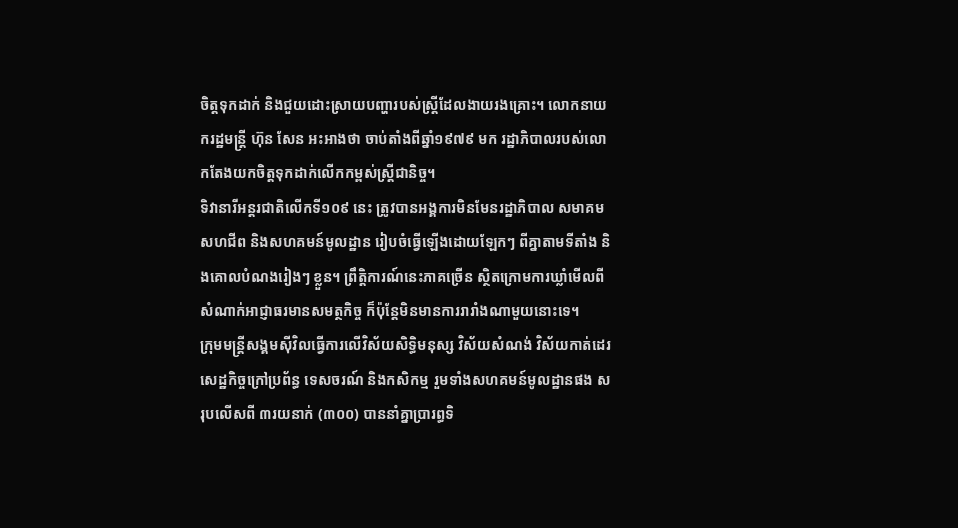ចិត្តទុកដាក់ និងជួយដោះស្រាយបញ្ហារបស់ស្ត្រីដែលងាយរងគ្រោះ។ លោកនាយករដ្ឋមន្ត្រី ហ៊ុន សែន អះអាងថា ចាប់តាំងពីឆ្នាំ១៩៧៩ មក រដ្ឋាភិបាលរបស់លោកតែងយកចិត្តទុកដាក់លើកកម្ពស់ស្ត្រីជានិច្ច។
ទិវានារីអន្តរជាតិលើកទី១០៩ នេះ ត្រូវបានអង្គការមិនមែនរដ្ឋាភិបាល សមាគម សហជីព និងសហគមន៍មូលដ្ឋាន រៀបចំធ្វើឡើងដោយឡែកៗ ពីគ្នាតាមទីតាំង និងគោលបំណងរៀងៗ ខ្លួន។ ព្រឹត្តិការណ៍នេះភាគច្រើន ស្ថិតក្រោមការឃ្លាំមើលពីសំណាក់អាជ្ញាធរមានសមត្ថកិច្ច ក៏ប៉ុន្តែមិនមានការរារាំងណាមួយនោះទេ។
ក្រុមមន្ត្រីសង្គមស៊ីវិលធ្វើការលើវិស័យសិទ្ធិមនុស្ស វិស័យសំណង់ វិស័យកាត់ដេរ សេដ្ឋកិច្ចក្រៅប្រព័ន្ធ ទេសចរណ៍ និងកសិកម្ម រួមទាំងសហគមន៍មូលដ្ឋានផង សរុបលើសពី ៣រយនាក់ (៣០០) បាននាំគ្នាប្រារព្ធទិ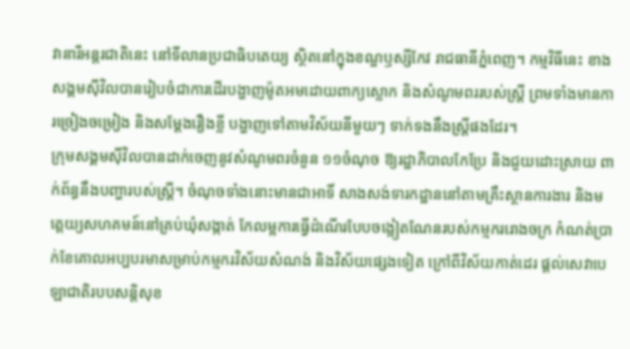វានារីអន្តរជាតិនេះ នៅទីលានប្រជាធិបតេយ្យ ស្ថិតនៅក្នុងខណ្ឌឫស្សីកែវ រាជធានីភ្នំពេញ។ កម្មវិធីនេះ ខាងសង្គមស៊ីវិលបានរៀបចំជាការដើរបង្ហាញម៉ូតអមដោយពាក្យស្លោក និងសំណូមពររបស់ស្ត្រី ព្រមទាំងមានការច្រៀងចម្រៀង និងសម្ដែងរឿងខ្លី បង្ហាញទៅតាមវិស័យនីមួយៗ ទាក់ទងនឹងស្ត្រីផងដែរ។
ក្រុមសង្គមស៊ីវិលបានដាក់ចេញនូវសំណូមពរចំនួន ១១ចំណុច ឱ្យរដ្ឋាភិបាលកែប្រែ និងជួយដោះស្រាយ ពាក់ព័ន្ធនឹងបញ្ហារបស់ស្ត្រី។ ចំណុចទាំងនោះមានជាអាទិ៍ សាងសង់ទារកដ្ឋាននៅតាមគ្រឹះស្ថានការងារ និងមត្តេយ្យសហគមន៍នៅគ្រប់ឃុំសង្កាត់ កែលម្អការធ្វើដំណើរបែបចង្អៀតណែនរបស់កម្មកររោងចក្រ កំណត់ប្រាក់ខែគោលអប្បបរមាសម្រាប់កម្មករវិស័យសំណង់ និងវិស័យផ្សេងទៀត ក្រៅពីវិស័យកាត់ដេរ ផ្ដល់សេវាបេឡាជាតិរបបសន្តិសុខ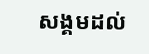សង្គមដល់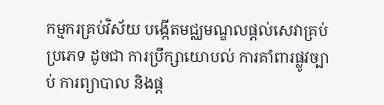កម្មករគ្រប់វិស័យ បង្កើតមជ្ឈមណ្ឌលផ្ដល់សេវាគ្រប់ប្រភេទ ដូចជា ការប្រឹក្សាយោបល់ ការគាំពារផ្លូវច្បាប់ ការព្យាបាល និងផ្ដ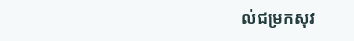ល់ជម្រកសុវ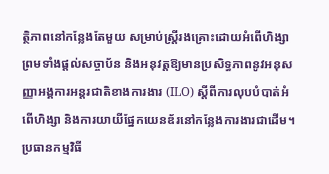ត្ថិភាពនៅកន្លែងតែមួយ សម្រាប់ស្ត្រីរងគ្រោះដោយអំពើហិង្សា ព្រមទាំងផ្ដល់សច្ចាប័ន និងអនុវត្តឱ្យមានប្រសិទ្ធភាពនូវអនុសញ្ញាអង្គការអន្តរជាតិខាងការងារ (ILO) ស្ដីពីការលុបបំបាត់អំពើហិង្សា និងការយាយីផ្នែកយេនឌ័រនៅកន្លែងការងារជាដើម។
ប្រធានកម្មវិធី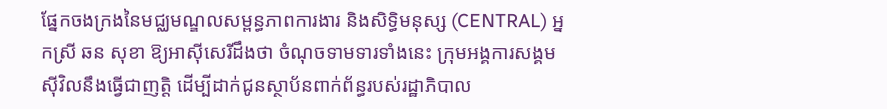ផ្នែកចងក្រងនៃមជ្ឈមណ្ឌលសម្ពន្ធភាពការងារ និងសិទ្ធិមនុស្ស (CENTRAL) អ្នកស្រី ឆន សុខា ឱ្យអាស៊ីសេរីដឹងថា ចំណុចទាមទារទាំងនេះ ក្រុមអង្គការសង្គមស៊ីវិលនឹងធ្វើជាញត្តិ ដើម្បីដាក់ជូនស្ថាប័នពាក់ព័ន្ធរបស់រដ្ឋាភិបាល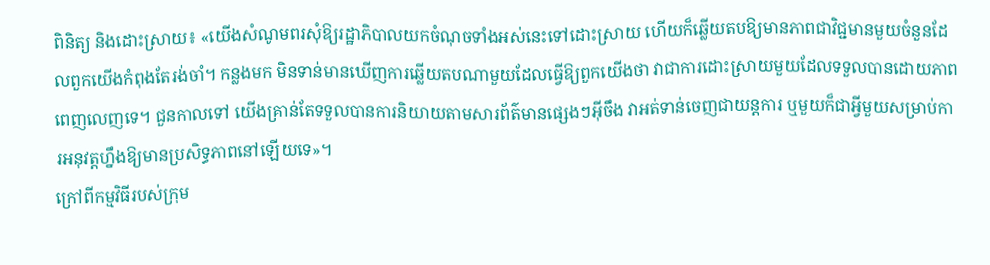ពិនិត្យ និងដោះស្រាយ៖ «យើងសំណូមពរសុំឱ្យរដ្ឋាភិបាលយកចំណុចទាំងអស់នេះទៅដោះស្រាយ ហើយក៏ឆ្លើយតបឱ្យមានភាពជាវិជ្ជមានមួយចំនួនដែលពួកយើងកំពុងតែរង់ចាំ។ កន្លងមក មិនទាន់មានឃើញការឆ្លើយតបណាមួយដែលធ្វើឱ្យពួកយើងថា វាជាការដោះស្រាយមួយដែលទទួលបានដោយភាពពេញលេញទេ។ ជួនកាលទៅ យើងគ្រាន់តែទទួលបានការនិយាយតាមសារព័ត៌មានផ្សេងៗអ៊ីចឹង វាអត់ទាន់ចេញជាយន្តការ ឬមួយក៏ជាអ្វីមួយសម្រាប់ការអនុវត្តហ្នឹងឱ្យមានប្រសិទ្ធភាពនៅឡើយទេ»។
ក្រៅពីកម្មវិធីរបស់ក្រុម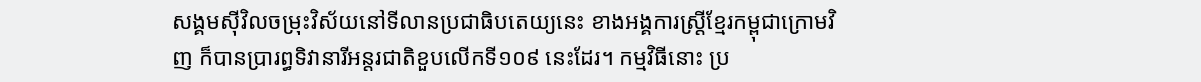សង្គមស៊ីវិលចម្រុះវិស័យនៅទីលានប្រជាធិបតេយ្យនេះ ខាងអង្គការស្ត្រីខ្មែរកម្ពុជាក្រោមវិញ ក៏បានប្រារព្ធទិវានារីអន្តរជាតិខួបលើកទី១០៩ នេះដែរ។ កម្មវិធីនោះ ប្រ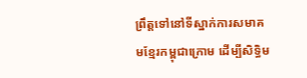ព្រឹត្តទៅនៅទីស្នាក់ការសមាគមខ្មែរកម្ពុជាក្រោម ដើម្បីសិទ្ធិម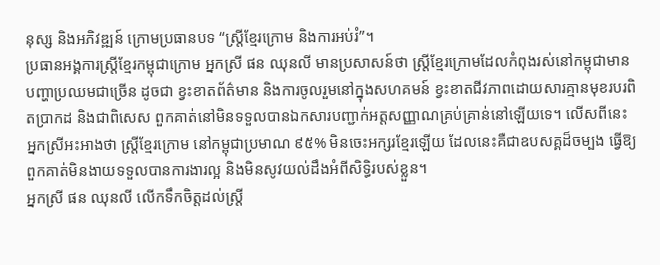នុស្ស និងអភិវឌ្ឍន៍ ក្រោមប្រធានបទ “ស្ត្រីខ្មែរក្រោម និងការអប់រំ”។
ប្រធានអង្គការស្ត្រីខ្មែរកម្ពុជាក្រោម អ្នកស្រី ផន ឈុនលី មានប្រសាសន៍ថា ស្ត្រីខ្មែរក្រោមដែលកំពុងរស់នៅកម្ពុជាមានបញ្ហាប្រឈមជាច្រើន ដូចជា ខ្វះខាតព័ត៌មាន និងការចូលរួមនៅក្នុងសហគមន៍ ខ្វះខាតជីវភាពដោយសារគ្មានមុខរបរពិតប្រាកដ និងជាពិសេស ពួកគាត់នៅមិនទទួលបានឯកសារបញ្ជាក់អត្តសញ្ញាណគ្រប់គ្រាន់នៅឡើយទេ។ លើសពីនេះ អ្នកស្រីអះអាងថា ស្ត្រីខ្មែរក្រោម នៅកម្ពុជាប្រមាណ ៩៥% មិនចេះអក្សរខ្មែរឡើយ ដែលនេះគឺជាឧបសគ្គដ៏ចម្បង ធ្វើឱ្យពួកគាត់មិនងាយទទួលបានការងារល្អ និងមិនសូវយល់ដឹងអំពីសិទ្ធិរបស់ខ្លួន។
អ្នកស្រី ផន ឈុនលី លើកទឹកចិត្តដល់ស្ត្រី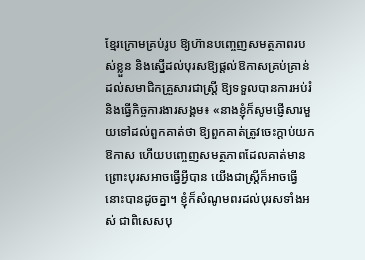ខ្មែរក្រោមគ្រប់រូប ឱ្យហ៊ានបញ្ចេញសមត្ថភាពរបស់ខ្លួន និងស្នើដល់បុរសឱ្យផ្ដល់ឱកាសគ្រប់គ្រាន់ដល់សមាជិកគ្រួសារជាស្ត្រី ឱ្យទទួលបានការអប់រំ និងធ្វើកិច្ចការងារសង្គម៖ «នាងខ្ញុំក៏សូមផ្ញើសារមួយទៅដល់ពួកគាត់ថា ឱ្យពួកគាត់ត្រូវចេះក្តាប់យកឱកាស ហើយបញ្ចេញសមត្ថភាពដែលគាត់មាន ព្រោះបុរសអាចធ្វើអ្វីបាន យើងជាស្ត្រីក៏អាចធ្វើនោះបានដូចគ្នា។ ខ្ញុំក៏សំណូមពរដល់បុរសទាំងអស់ ជាពិសេសបុ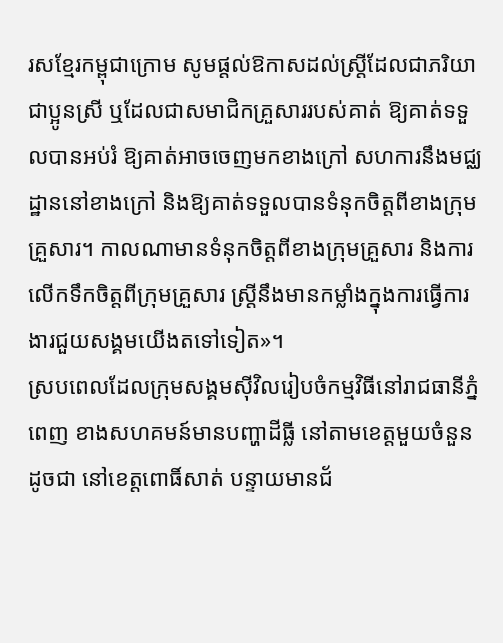រសខ្មែរកម្ពុជាក្រោម សូមផ្តល់ឱកាសដល់ស្ត្រីដែលជាភរិយា ជាប្អូនស្រី ឬដែលជាសមាជិកគ្រួសាររបស់គាត់ ឱ្យគាត់ទទួលបានអប់រំ ឱ្យគាត់អាចចេញមកខាងក្រៅ សហការនឹងមជ្ឈដ្ឋាននៅខាងក្រៅ និងឱ្យគាត់ទទួលបានទំនុកចិត្តពីខាងក្រុមគ្រួសារ។ កាលណាមានទំនុកចិត្តពីខាងក្រុមគ្រួសារ និងការលើកទឹកចិត្តពីក្រុមគ្រួសារ ស្ត្រីនឹងមានកម្លាំងក្នុងការធ្វើការងារជួយសង្គមយើងតទៅទៀត»។
ស្របពេលដែលក្រុមសង្គមស៊ីវិលរៀបចំកម្មវិធីនៅរាជធានីភ្នំពេញ ខាងសហគមន៍មានបញ្ហាដីធ្លី នៅតាមខេត្តមួយចំនួន ដូចជា នៅខេត្តពោធិ៍សាត់ បន្ទាយមានជ័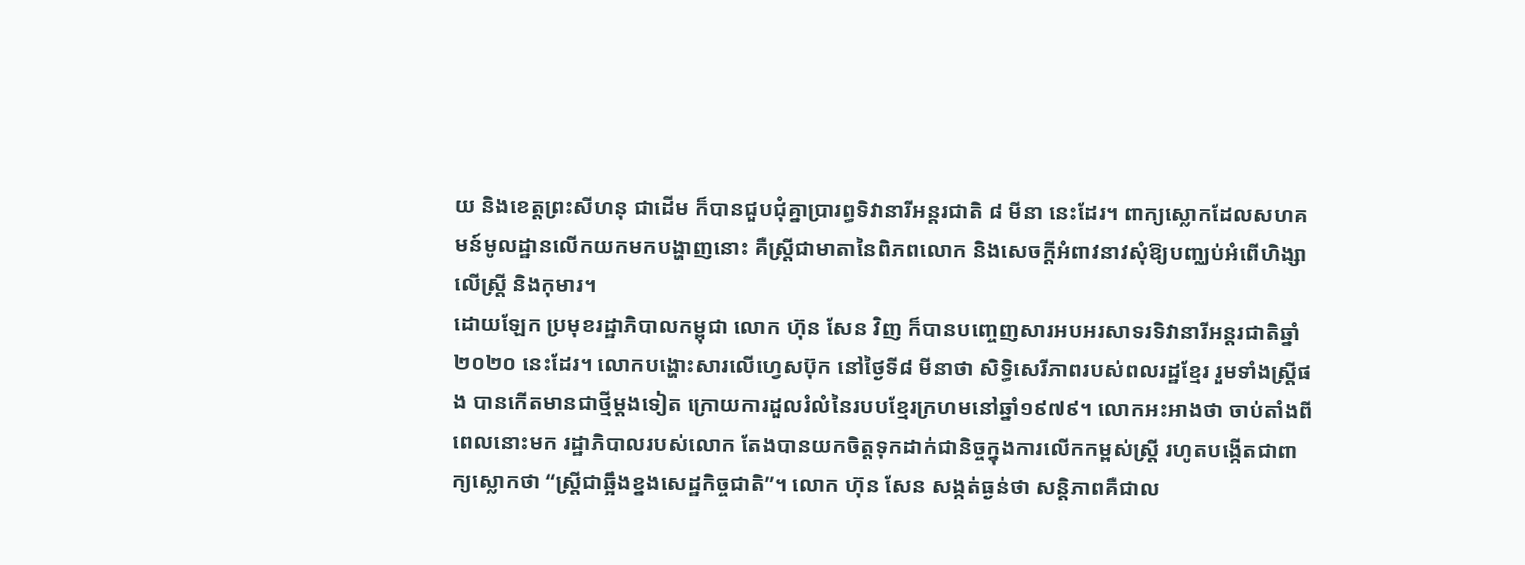យ និងខេត្តព្រះសីហនុ ជាដើម ក៏បានជួបជុំគ្នាប្រារព្ធទិវានារីអន្តរជាតិ ៨ មីនា នេះដែរ។ ពាក្យស្លោកដែលសហគមន៍មូលដ្ឋានលើកយកមកបង្ហាញនោះ គឺស្ត្រីជាមាតានៃពិភពលោក និងសេចក្ដីអំពាវនាវសុំឱ្យបញ្ឈប់អំពើហិង្សាលើស្ត្រី និងកុមារ។
ដោយឡែក ប្រមុខរដ្ឋាភិបាលកម្ពុជា លោក ហ៊ុន សែន វិញ ក៏បានបញ្ចេញសារអបអរសាទរទិវានារីអន្តរជាតិឆ្នាំ២០២០ នេះដែរ។ លោកបង្ហោះសារលើហ្វេសប៊ុក នៅថ្ងៃទី៨ មីនាថា សិទ្ធិសេរីភាពរបស់ពលរដ្ឋខ្មែរ រួមទាំងស្ត្រីផង បានកើតមានជាថ្មីម្ដងទៀត ក្រោយការដួលរំលំនៃរបបខ្មែរក្រហមនៅឆ្នាំ១៩៧៩។ លោកអះអាងថា ចាប់តាំងពីពេលនោះមក រដ្ឋាភិបាលរបស់លោក តែងបានយកចិត្តទុកដាក់ជានិច្ចក្នុងការលើកកម្ពស់ស្ត្រី រហូតបង្កើតជាពាក្យស្លោកថា “ស្ត្រីជាឆ្អឹងខ្នងសេដ្ឋកិច្ចជាតិ”។ លោក ហ៊ុន សែន សង្កត់ធ្ងន់ថា សន្តិភាពគឺជាល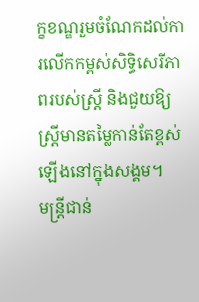ក្ខខណ្ឌរួមចំណែកដល់ការលើកកម្ពស់សិទ្ធិសេរីភាពរបស់ស្ត្រី និងជួយឱ្យស្ត្រីមានតម្លៃកាន់តែខ្ពស់ឡើងនៅក្នុងសង្គម។
មន្ត្រីជាន់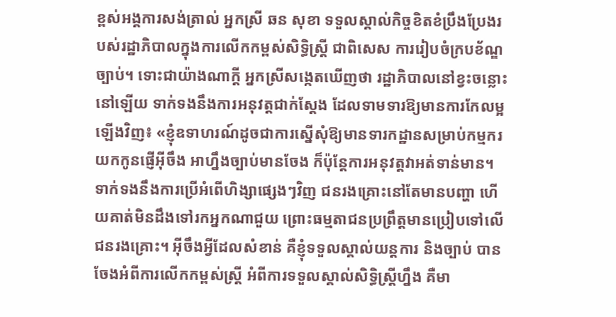ខ្ពស់អង្គការសង់ត្រាល់ អ្នកស្រី ឆន សុខា ទទួលស្គាល់កិច្ចខិតខំប្រឹងប្រែងរបស់រដ្ឋាភិបាលក្នុងការលើកកម្ពស់សិទ្ធិស្ត្រី ជាពិសេស ការរៀបចំក្របខ័ណ្ឌច្បាប់។ ទោះជាយ៉ាងណាក្ដី អ្នកស្រីសង្កេតឃើញថា រដ្ឋាភិបាលនៅខ្វះចន្លោះនៅឡើយ ទាក់ទងនឹងការអនុវត្តជាក់ស្ដែង ដែលទាមទារឱ្យមានការកែលម្អឡើងវិញ៖ «ខ្ញុំឧទាហរណ៍ដូចជាការស្នើសុំឱ្យមានទារកដ្ឋានសម្រាប់កម្មករយកកូនផ្ញើអ៊ីចឹង អាហ្នឹងច្បាប់មានចែង ក៏ប៉ុន្តែការអនុវត្តវាអត់ទាន់មាន។ ទាក់ទងនឹងការប្រើអំពើហិង្សាផ្សេងៗវិញ ជនរងគ្រោះនៅតែមានបញ្ហា ហើយគាត់មិនដឹងទៅរកអ្នកណាជួយ ព្រោះធម្មតាជនប្រព្រឹត្តមានប្រៀបទៅលើជនរងគ្រោះ។ អ៊ីចឹងអ្វីដែលសំខាន់ គឺខ្ញុំទទួលស្គាល់យន្តការ និងច្បាប់ បានចែងអំពីការលើកកម្ពស់ស្ត្រី អំពីការទទួលស្គាល់សិទ្ធិស្ត្រីហ្នឹង គឺមា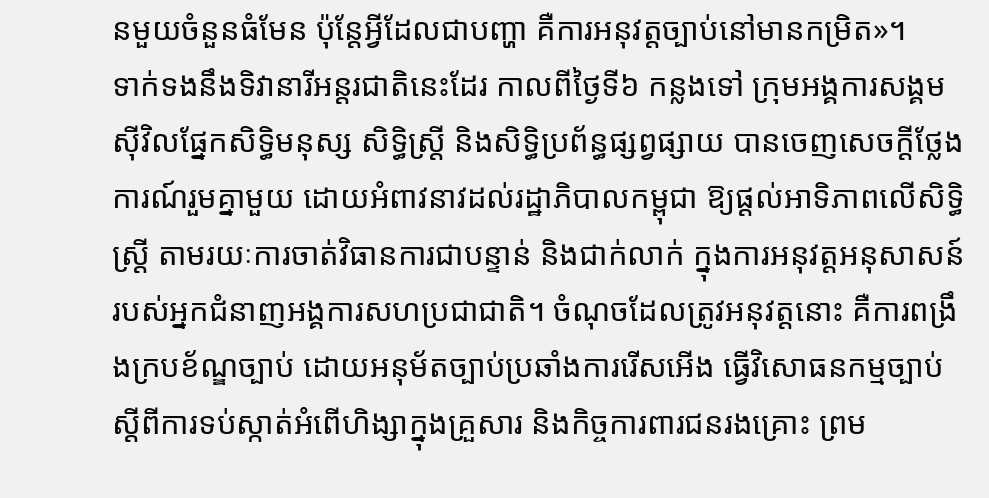នមួយចំនួនធំមែន ប៉ុន្តែអ្វីដែលជាបញ្ហា គឺការអនុវត្តច្បាប់នៅមានកម្រិត»។
ទាក់ទងនឹងទិវានារីអន្តរជាតិនេះដែរ កាលពីថ្ងៃទី៦ កន្លងទៅ ក្រុមអង្គការសង្គមស៊ីវិលផ្នែកសិទ្ធិមនុស្ស សិទ្ធិស្ត្រី និងសិទ្ធិប្រព័ន្ធផ្សព្វផ្សាយ បានចេញសេចក្ដីថ្លែងការណ៍រួមគ្នាមួយ ដោយអំពាវនាវដល់រដ្ឋាភិបាលកម្ពុជា ឱ្យផ្ដល់អាទិភាពលើសិទ្ធិស្ត្រី តាមរយៈការចាត់វិធានការជាបន្ទាន់ និងជាក់លាក់ ក្នុងការអនុវត្តអនុសាសន៍របស់អ្នកជំនាញអង្គការសហប្រជាជាតិ។ ចំណុចដែលត្រូវអនុវត្តនោះ គឺការពង្រឹងក្របខ័ណ្ឌច្បាប់ ដោយអនុម័តច្បាប់ប្រឆាំងការរើសអើង ធ្វើវិសោធនកម្មច្បាប់ស្ដីពីការទប់ស្កាត់អំពើហិង្សាក្នុងគ្រួសារ និងកិច្ចការពារជនរងគ្រោះ ព្រម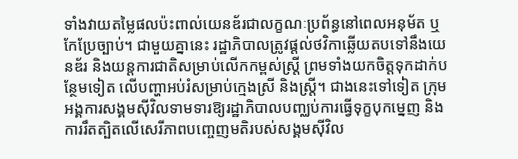ទាំងវាយតម្លៃផលប៉ះពាល់យេនឌ័រជាលក្ខណៈប្រព័ន្ធនៅពេលអនុម័ត ឬកែប្រែច្បាប់។ ជាមួយគ្នានេះ រដ្ឋាភិបាលត្រូវផ្ដល់ថវិកាឆ្លើយតបទៅនឹងយេនឌ័រ និងយន្តការជាតិសម្រាប់លើកកម្ពស់ស្ត្រី ព្រមទាំងយកចិត្តទុកដាក់បន្ថែមទៀត លើបញ្ហាអប់រំសម្រាប់ក្មេងស្រី និងស្ត្រី។ ជាងនេះទៅទៀត ក្រុមអង្គការសង្គមស៊ីវិលទាមទារឱ្យរដ្ឋាភិបាលបញ្ឈប់ការធ្វើទុក្ខបុកម្នេញ និងការរឹតត្បិតលើសេរីភាពបញ្ចេញមតិរបស់សង្គមស៊ីវិល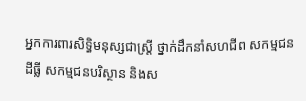អ្នកការពារសិទ្ធិមនុស្សជាស្ត្រី ថ្នាក់ដឹកនាំសហជីព សកម្មជនដីធ្លី សកម្មជនបរិស្ថាន និងស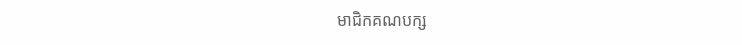មាជិកគណបក្ស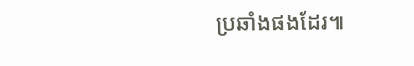ប្រឆាំងផងដែរ៕